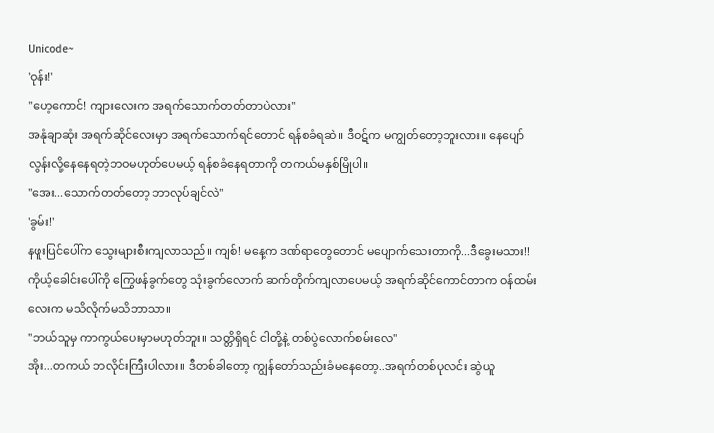Unicode~
'ဝုန်း!'
"ဟေ့ကောင်! ကျားလေးက အရက်သောက်တတ်တာပဲလား"
အနုံချာဆုံး အရက်ဆိုင်လေးမှာ အရက်သောက်ရင်တောင် ရန်စခံရဆဲ။ ဒီဝဋ်က မကျွတ်တော့ဘူးလား။ နေပျော်လွန်းလို့နေနေရတဲ့ဘဝမဟုတ်ပေမယ့် ရန်စခံနေရတာကို တကယ်မနှစ်မြိုပါ။
"အေး...သောက်တတ်တော့ ဘာလုပ်ချင်လဲ"
'ခွမ်း!'
နဖူးပြင်ပေါ်က သွေးများစီးကျလာသည်။ ကျစ်! မနေ့က ဒဏ်ရာတွေတောင် မပျောက်သေးတာကို...ဒီခွေးမသား!! ကိုယ့်ခေါင်းပေါ်ကို ကြွေဖန်ခွက်တွေ သုံးခွက်လောက် ဆက်တိုက်ကျလာပေမယ့် အရက်ဆိုင်ကောင်တာက ဝန်ထမ်းလေးက မသိလိုက်မသိဘာသာ။
"ဘယ်သူမှ ကာကွယ်ပေးမှာမဟုတ်ဘူး။ သတ္တိရှိရင် ငါတို့နဲ့ တစ်ပွဲလောက်စမ်းလေ"
အိုး...တကယ် ဘလိုင်းကြီးပါလား။ ဒီတစ်ခါတော့ ကျွန်တော်သည်းခံမနေတော့..အရက်တစ်ပုလင်း ဆွဲယူ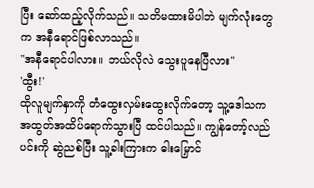ပြီး ဆော်ထည့်လိုက်သည်။ သတိမထားမိပါဘဲ မျက်လုံးတွေက အနီရောင်ဖြစ်လာသည်။
"အနီရောင်ပါလား။ ဘယ်လိုလဲ သွေးပူနေပြီလား"
'ထွီး!'
ထိုလူမျက်နှာကို တံထွေးလှမ်းထွေးလိုက်တော့ သူ့ဒေါသက အထွတ်အထိပ်ရောက်သွားပြီ ထင်ပါသည်။ ကျွန်တော့်လည်ပင်းကို ဆွဲညစ်ပြီး သူ့ခါးကြားက ဓါးမြှောင်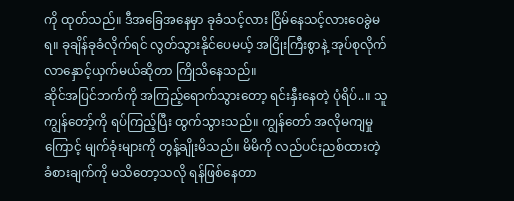ကို ထုတ်သည်။ ဒီအခြေအနေမှာ ခုခံသင့်လား ငြိမ်နေသင့်လားဝေခွဲမရ။ ခုချိန်ခုခံလိုက်ရင် လွတ်သွားနိုင်ပေမယ့် အငြိုးကြီးစွာနဲ့ အုပ်စုလိုက်လာနှောင့်ယှက်မယ်ဆိုတာ ကြိုသိနေသည်။
ဆိုင်အပြင်ဘက်ကို အကြည့်ရောက်သွားတော့ ရင်းနှီးနေတဲ့ ပုံရိပ်..။ သူ ကျွန်တော့်ကို ရပ်ကြည့်ပြီး ထွက်သွားသည်။ ကျွန်တော် အလိုမကျမှုကြောင့် မျက်ခုံးများကို တွန့်ချိုးမိသည်။ မိမိကို လည်ပင်းညစ်ထားတဲ့ ခံစားချက်ကို မသိတော့သလို ရန်ဖြစ်နေတာ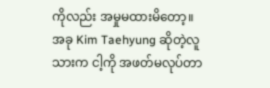ကိုလည်း အမှုမထားမိတော့။
အခု Kim Taehyung ဆိုတဲ့လူသားက ငါ့ကို အဖတ်မလုပ်တာ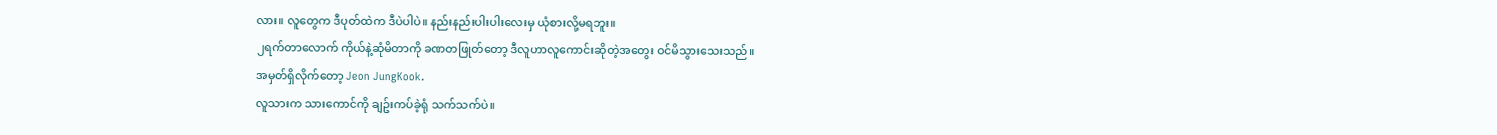လား။ လူတွေက ဒီပုတ်ထဲက ဒီပဲပါပဲ။ နည်းနည်းပါးပါးလေးမှ ယုံစားလို့မရဘူး။
၂ရက်တာလောက် ကိုယ်နဲ့ဆုံမိတာကို ခဏတဖြုတ်တော့ ဒီလူဟာလူကောင်းဆိုတဲ့အတွေး ဝင်မိသွားသေးသည်။
အမှတ်ရှိလိုက်တော့ Jeon JungKook.
လူသားက သားကောင်ကို ချဥ်းကပ်ခဲ့ရုံ သက်သက်ပဲ။